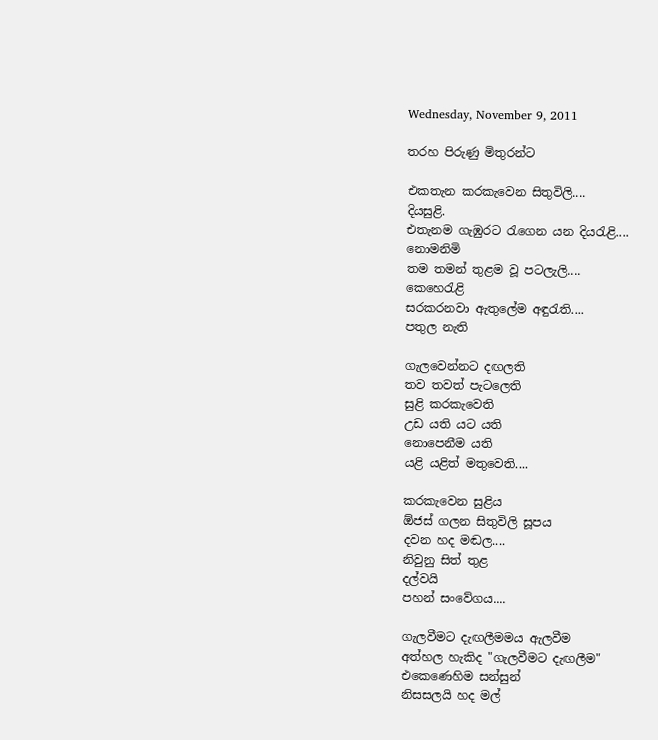Wednesday, November 9, 2011

තරහ පිරුණු මිතුරන්ට

එකතැන කරකැවෙන සිතුවිලි....
දියසුළි.
එතැනම ගැඹුරට රැගෙන යන දියරැළි....
නොමනිමි
තම තමන් තුළම වූ පටලැලි....
කෙහෙරැළි
සරකරනවා ඇතුලේම අඳුරැති....
පතුල නැති

ගැලවෙන්නට දඟලති
තව තවත් පැටලෙති
සුළි කරකැවෙති
උඩ යති යට යති
නොපෙනීම යති
යළි යළිත් මතුවෙති....

කරකැවෙන සුළිය
ඕජස් ගලන සිතුවිලි සූපය
දවන හද මඬල....
නිවුනු සිත් තුළ
දල්වයි
පහන් සංවේගය....

ගැලවීමට දැඟලීමමය ඇලවීම
අත්හල හැකිද "ගැලවීමට දැඟලීම"
එකෙණෙහිම ස‍න්සුන්
නිසසලයි හද මල්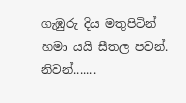ගැඹුරු දිය මතුපිටින්
හමා යයි සීතල පවන්.
නිවන්.......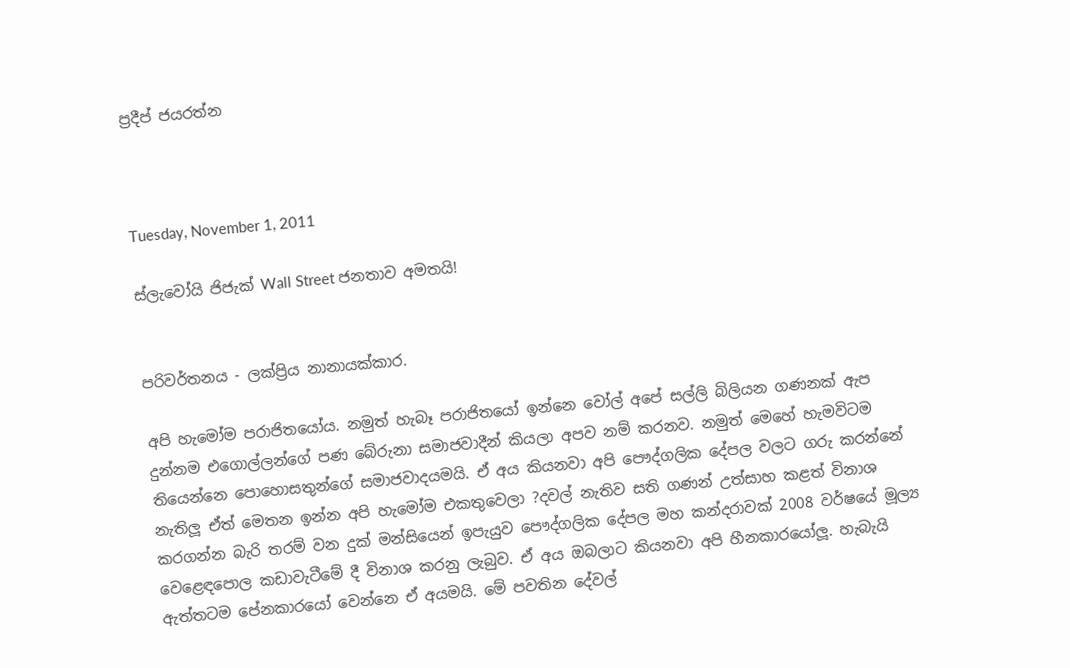ප්‍රදීප් ජයරත්න



Tuesday, November 1, 2011

ස්ලැවෝයි ජිජැක් Wall Street ජනතාව අමතයි!


පරිවර්තනය - ලක්ප්‍රිය නානායක්කාර.

අපි හැමෝම පරාජිතයෝය. නමුත් හැබෑ පරාජිතයෝ ඉන්නෙ වෝල් අපේ සල්ලි බිලියන ගණනක් ඇප දුන්නම එගොල්ලන්ගේ පණ බේරුනා සමාජවාදීන් කියලා අපව නම් කරනව. නමුත් මෙහේ හැමවිටම තියෙන්නෙ පොහොසතුන්ගේ සමාජවාදයමයි. ඒ අය කියනවා අපි පෞද්ගලික දේපල වලට ගරු කරන්නේ නැතිලූ ඒත් මෙතන ඉන්න අපි හැමෝම එකතුවෙලා ?දවල් නැතිව සති ගණන් උත්සාහ කළත් විනාශ කරගන්න බැරි තරම් වන දුක් මන්සියෙන් ඉපැයුව පෞද්ගලික දේපල මහ කන්දරාවක් 2008 වර්ෂයේ මූල්‍ය වෙළෙඳපොල කඩාවැටීමේ දී විනාශ කරනු ලැබුව. ඒ අය ඔබලාට කියනවා අපි හීනකාරයෝලූ. හැබැයි ඇත්තටම පේනකාරයෝ වෙන්නෙ ඒ අයමයි. මේ පවතින දේවල්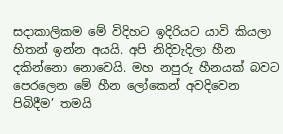සදාකාලිකම මේ විදිහට ඉදිරියට යාවි කියලා හිතන් ඉන්න අයයි. අපි නිදිවැදිලා හීන දකින්නො නොවෙයි. මහ නපුරු හීනයක් බවට පෙරලෙන මේ හීන ලෝකෙන් අවදිවෙන පිබිදීම’ තමයි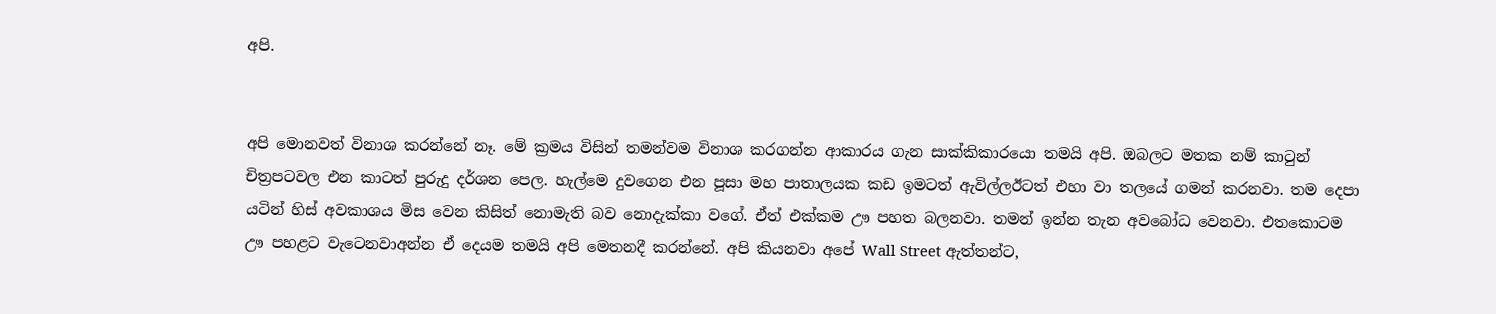අපි.


අපි මොනවත් විනාශ කරන්නේ නෑ. මේ ක්‍රමය විසින් තමන්වම විනාශ කරගන්න ආකාරය ගැන සාක්කිකාරයො තමයි අපි. ඔබලට මතක නම් කාටුන් චිත්‍රපටවල එන කාටත් පුරුදු දර්ශන පෙල. හැල්මෙ දුවගෙන එන පූසා මහ පාතාලයක කඩ ඉමටත් ඇවිල්ලඊටත් එහා වා තලයේ ගමන් කරනවා. තම දෙපා යටින් හිස් අවකාශය මිස වෙන කිසිත් නොමැති බව නොදැක්කා වගේ. ඒත් එක්කම ඌ පහත බලනවා. තමන් ඉන්න තැන අවබෝධ වෙනවා. එතකොටම ඌ පහළට වැටෙනවාඅන්න ඒ දෙයම තමයි අපි මෙතනදී කරන්නේ. අපි කියනවා අපේ Wall Street ඇත්තන්ට,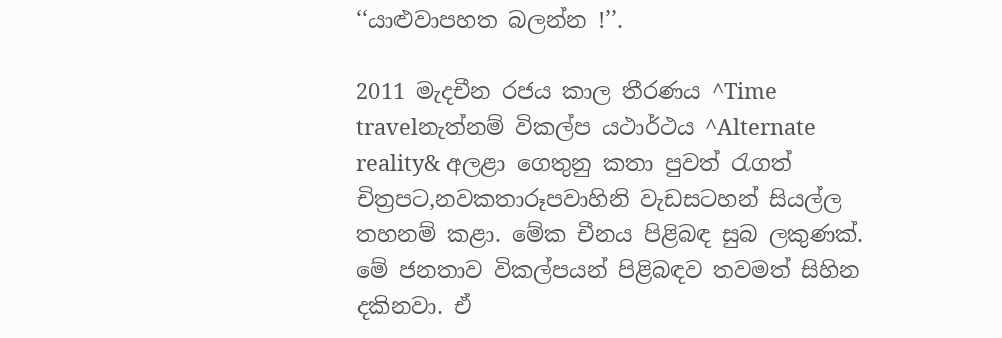‘‘යාළුවාපහත බලන්න !’’.

2011 මැදචීන රජය කාල තීරණය ^Time travelනැත්නම් විකල්ප යථාර්ථය ^Alternate reality& අලළා ගෙතුනු කතා පුවත් රැගත් චිත්‍රපට,නවකතාරූපවාහිනි වැඩසටහන් සියල්ල තහනම් කළා. මේක චීනය පිළිබඳ සුබ ලකුණක්. මේ ජනතාව විකල්පයන් පිළිබඳව තවමත් සිහින දකිනවා. ඒ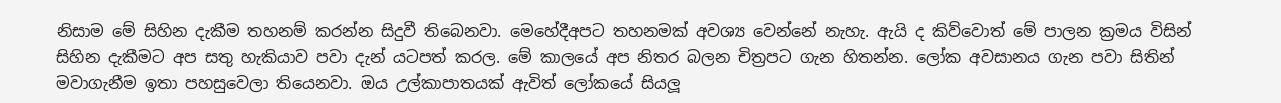නිසාම මේ සිහින දැකීම තහනම් කරන්න සිදුවී තිබෙනවා. මෙහේදීඅපට තහනමක් අවශ්‍ය වෙන්නේ නැහැ. ඇයි ද කිව්වොත් මේ පාලන ක්‍රමය විසින් සිහින දැකීමට අප සතු හැකියාව පවා දැන් යටපත් කරල. මේ කාලයේ අප නිතර බලන චිත්‍රපට ගැන හිතන්න. ලෝක අවසානය ගැන පවා සිතින් මවාගැනීම ඉතා පහසුවෙලා තියෙනවා. ඔය උල්කාපාතයක් ඇවිත් ලෝකයේ සියලූ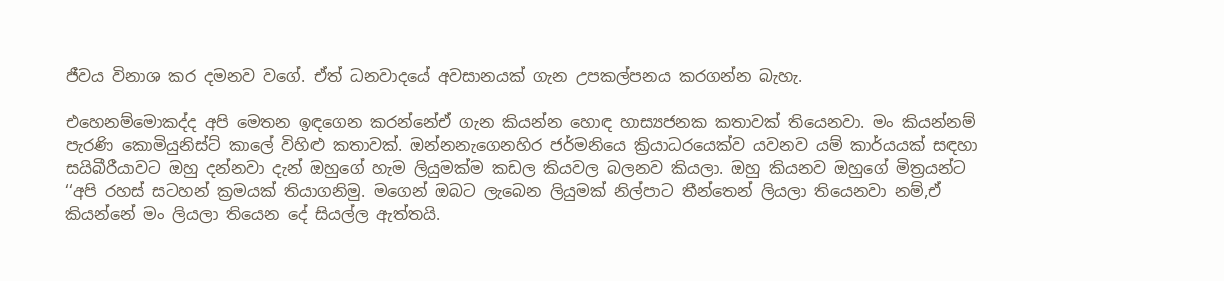ජීවය විනාශ කර දමනව වගේ. ඒත් ධනවාදයේ අවසානයක් ගැන උපකල්පනය කරගන්න බැහැ.

එහෙනම්මොකද්ද අපි මෙතන ඉඳගෙන කරන්නේඒ ගැන කියන්න හොඳ හාස්‍යජනක කතාවක් තියෙනවා. මං කියන්නම් පැරණි කොමියුනිස්ට් කාලේ විහිළු කතාවක්. ඔන්නනැගෙනහිර ජර්මනියෙ ක්‍රියාධරයෙක්ව යවනව යම් කාර්යයක් සඳහා සයිබීරීයාවට ඔහු දන්නවා දැන් ඔහුගේ හැම ලියුමක්ම කඩල කියවල බලනව කියලා. ඔහු කියනව ඔහුගේ මිත්‍රයන්ට ‘‘අපි රහස් සටහන් ක්‍රමයක් තියාගනිමු. මගෙන් ඔබට ලැබෙන ලියුමක් නිල්පාට තීන්තෙන් ලියලා තියෙනවා නම්,ඒ කියන්නේ මං ලියලා තියෙන දේ සියල්ල ඇත්තයි.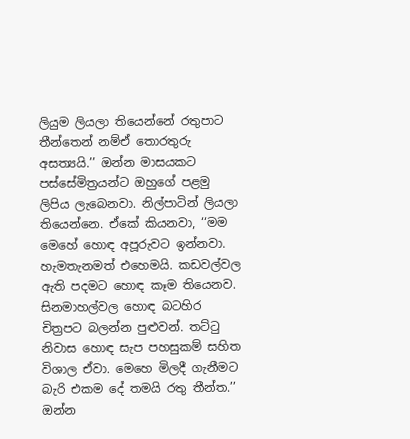ලියුම ලියලා තියෙන්නේ රතුපාට තීන්තෙන් නම්ඒ තොරතුරු අසත්‍යයි.’’ ඔන්න මාසයකට පස්සේමිත්‍රයන්ට ඔහුගේ පළමු ලිපිය ලැබෙනවා. නිල්පාටින් ලියලා තියෙන්නෙ. ඒකේ කියනවා, ‘‘මම මෙහේ හොඳ අපූරුවට ඉන්නවා. හැමතැනමත් එහෙමයි. කඩවල්වල ඇති පදමට හොඳ කෑම තියෙනව. සිනමාහල්වල හොඳ බටහිර චිත්‍රපට බලන්න පුළුවන්. තට්ටු නිවාස හොඳ සැප පහසුකම් සහිත විශාල ඒවා. මෙහෙ මිලදී ගැනීමට බැරි එකම දේ තමයි රතු තීන්ත.’’ ඔන්න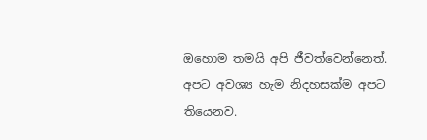ඔහොම තමයි අපි ජීවත්වෙන්නෙත්. අපට අවශ්‍ය හැම නිදහසක්ම අපට තියෙනව.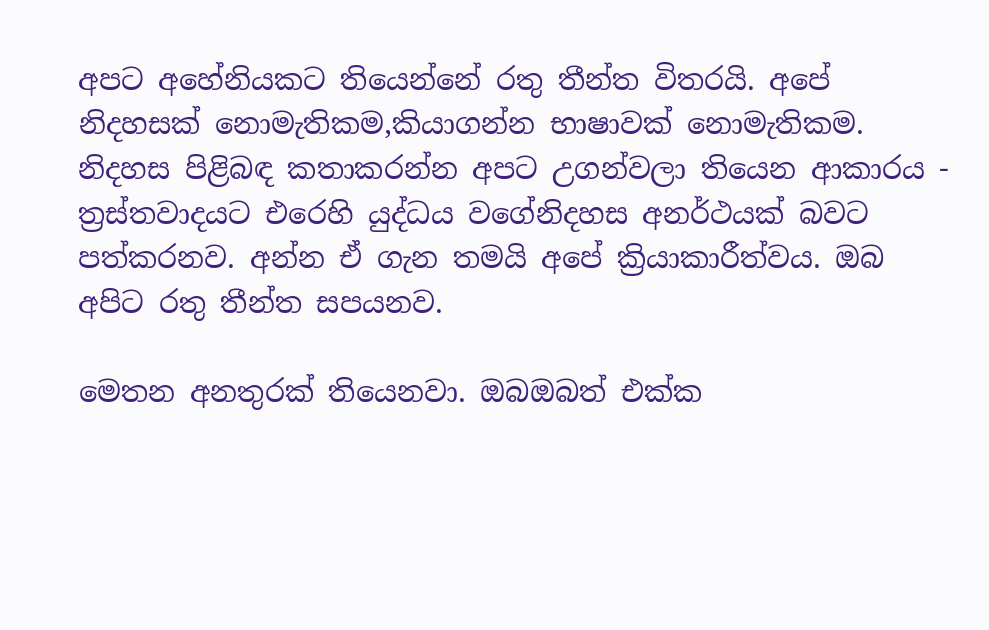අපට අහේනියකට තියෙන්නේ රතු තීන්ත විතරයි. අපේ නිදහසක් නොමැතිකම,කියාගන්න භාෂාවක් නොමැතිකම. නිදහස පිළිබඳ කතාකරන්න අපට උගන්වලා තියෙන ආකාරය - ත්‍රස්තවාදයට එරෙහි යුද්ධය වගේනිදහස අනර්ථයක් බවට පත්කරනව. අන්න ඒ ගැන තමයි අපේ ක්‍රියාකාරීත්වය. ඔබ අපිට රතු තීන්ත සපයනව.

මෙතන අනතුරක් තියෙනවා. ඔබඔබත් එක්ක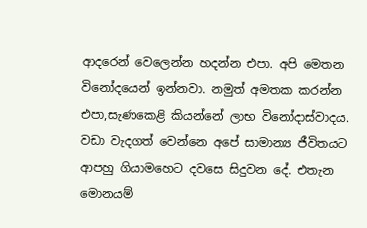ආදරෙන් වෙලෙන්න හදන්න එපා. අපි මෙතන විනෝදයෙන් ඉන්නවා. නමුත් අමතක කරන්න එපා,සැණකෙළි කියන්නේ ලාභ විනෝදාස්වාදය. වඩා වැදගත් වෙන්නෙ අපේ සාමාන්‍ය ජීවිතයට ආපහු ගියාමහෙට දවසෙ සිදුවන දේ. එතැන මොනයම්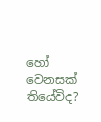හෝ වෙනසක් තියේවිද?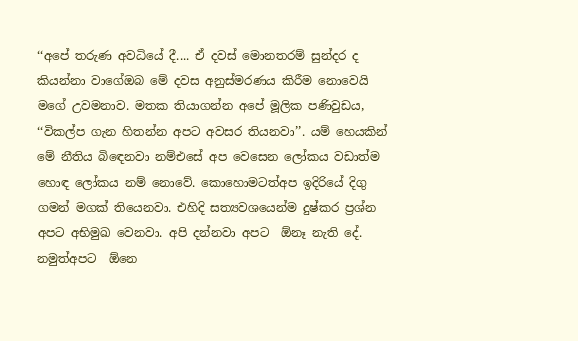‘‘අපේ තරුණ අවධියේ දී.... ඒ දවස් මොනතරම් සුන්දර ද කියන්නා වාගේඔබ මේ දවස අනුස්මරණය කිරීම නොවෙයි මගේ උවමනාව. මතක තියාගන්න අපේ මූලික පණිවුඩය, ‘‘විකල්ප ගැන හිතන්න අපට අවසර තියනවා’’. යම් හෙයකින් මේ නීතිය බිඳෙනවා නම්එසේ අප වෙසෙන ලෝකය වඩාත්ම හොඳ ලෝකය නම් නොවේ. කොහොමටත්අප ඉදිරියේ දිගු ගමන් මගක් තියෙනවා. එහිදි සත්‍යවශයෙන්ම දුෂ්කර ප්‍රශ්න අපට අභිමුඛ වෙනවා. අපි දන්නවා අපට  ඕනෑ නැති දේ. නමුත්අපට  ඕනෙ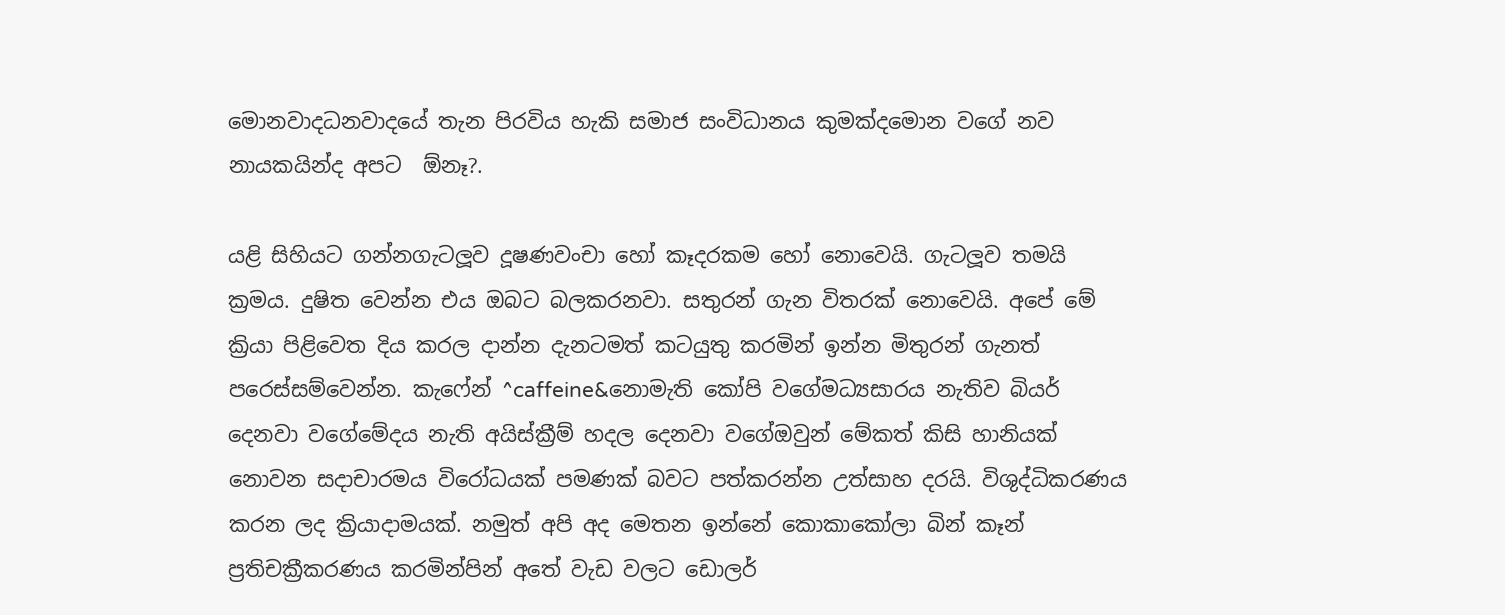මොනවාදධනවාදයේ තැන පිරවිය හැකි සමාජ සංවිධානය කුමක්දමොන වගේ නව නායකයින්ද අපට  ඕනෑ?.

යළි සිහියට ගන්නගැටලූව දූෂණවංචා හෝ කෑදරකම හෝ නොවෙයි. ගැටලූව තමයි ක්‍රමය. දුෂිත වෙන්න එය ඔබට බලකරනවා. සතුරන් ගැන විතරක් නොවෙයි. අපේ මේ ක්‍රියා පිළිවෙත දිය කරල දාන්න දැනටමත් කටයුතු කරමින් ඉන්න මිතුරන් ගැනත් පරෙස්සම්වෙන්න. කැෆේන් ^caffeine&නොමැති කෝපි වගේමධ්‍යසාරය නැතිව බියර් දෙනවා වගේමේදය නැති අයිස්ක්‍රීම් හදල දෙනවා වගේඔවුන් මේකත් කිසි හානියක් නොවන සදාචාරමය විරෝධයක් පමණක් බවට පත්කරන්න උත්සාහ දරයි. විශුද්ධිකරණය කරන ලද ක්‍රියාදාමයක්. නමුත් අපි අද මෙතන ඉන්නේ කොකාකෝලා බින් කෑන් ප්‍රතිචක්‍රීකරණය කරමින්පින් අතේ වැඩ වලට ඩොලර්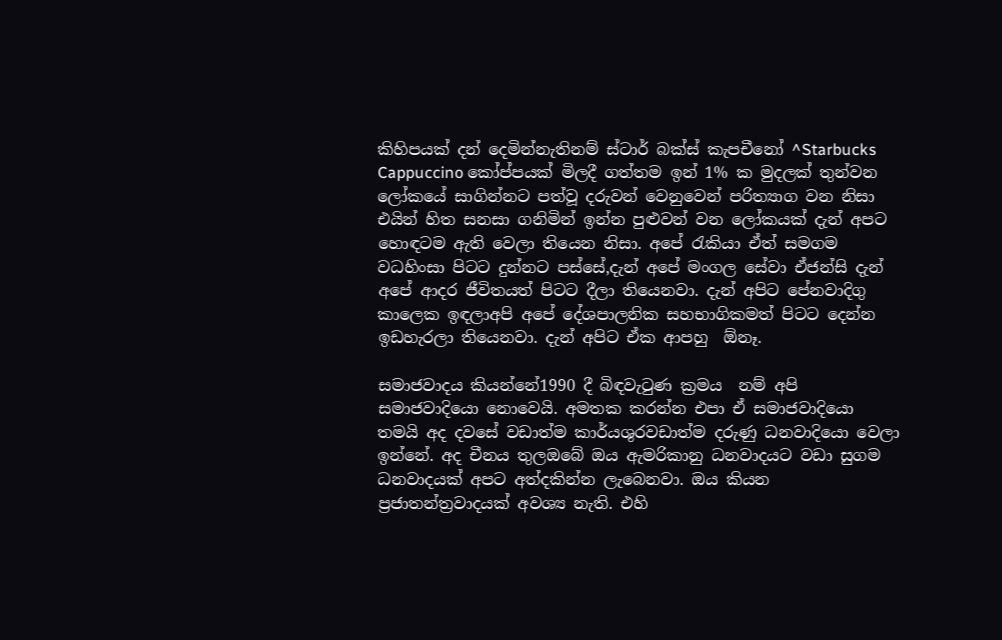කිහිපයක් දන් දෙමින්නැතිනම් ස්ටාර් බක්ස් කැපචීනෝ ^Starbucks Cappuccino කෝප්පයක් මිලදී ගත්තම ඉන් 1% ක මුදලක් තුන්වන ලෝකයේ සාගින්නට පත්වූ දරුවන් වෙනුවෙන් පරිත්‍යාග වන නිසා එයින් හිත සනසා ගනිමින් ඉන්න පුළුවන් වන ලෝකයක් දැන් අපට හොඳටම ඇති වෙලා තියෙන නිසා. අපේ රැකියා ඒත් සමගම වධහිංසා පිටට දුන්නට පස්සේ,දැන් අපේ මංගල සේවා ඒජන්සි දැන් අපේ ආදර ජීවිතයත් පිටට දීලා තියෙනවා. දැන් අපිට පේනවාදිගු කාලෙක ඉඳලාඅපි අපේ දේශපාලනික සහභාගිකමත් පිටට දෙන්න ඉඩහැරලා තියෙනවා. දැන් අපිට ඒක ආපහු  ඕනෑ.

සමාජවාදය කියන්නේ1990 දී බිඳවැටුණ ක්‍රමය  නම් අපි සමාජවාදියො නොවෙයි. අමතක කරන්න එපා ඒ සමාජවාදියො තමයි අද දවසේ වඩාත්ම කාර්යශුරවඩාත්ම දරුණු ධනවාදියො වෙලා ඉන්නේ. අද චීනය තුලඔබේ ඔය ඇමරිකානු ධනවාදයට වඩා සුගම ධනවාදයක් අපට අත්දකින්න ලැබෙනවා. ඔය කියන ප්‍රජාතන්ත්‍රවාදයක් අවශ්‍ය නැති. එහි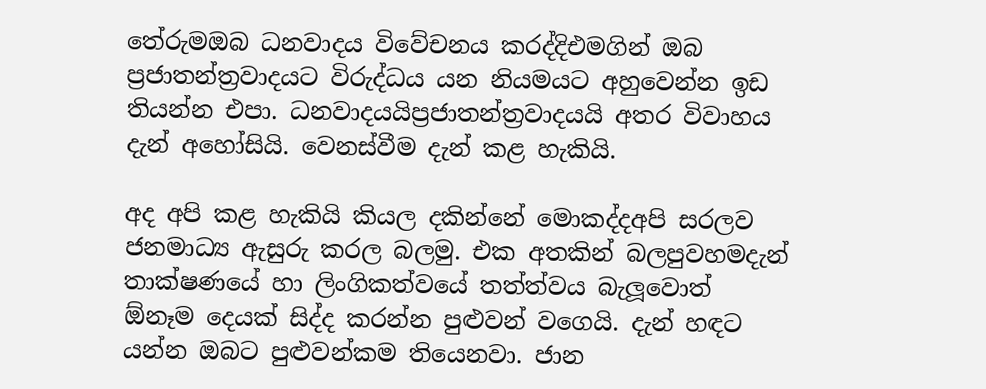තේරුමඔබ ධනවාදය විවේචනය කරද්දිඑමගින් ඔබ ප්‍රජාතන්ත්‍රවාදයට විරුද්ධය යන නියමයට අහුවෙන්න ඉඩ තියන්න එපා. ධනවාදයයිප්‍රජාතන්ත්‍රවාදයයි අතර විවාහය දැන් අහෝසියි. වෙනස්වීම දැන් කළ හැකියි.

අද අපි කළ හැකියි කියල දකින්නේ මොකද්දඅපි සරලව ජනමාධ්‍ය ඇසුරු කරල බලමු. එක අතකින් බලපුවහමදැන් තාක්ෂණයේ හා ලිංගිකත්වයේ තත්ත්වය බැලූවොත්  ඕනෑම දෙයක් සිද්ද කරන්න පුළුවන් වගෙයි. දැන් හඳට යන්න ඔබට පුළුවන්කම තියෙනවා. ජාන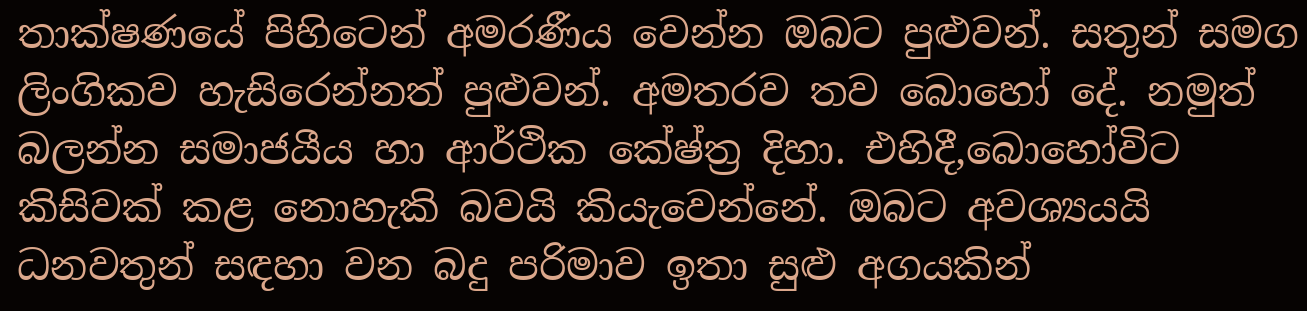තාක්ෂණයේ පිහිටෙන් අමරණීය වෙන්න ඔබට පුළුවන්. සතුන් සමග ලිංගිකව හැසිරෙන්නත් පුළුවන්. අමතරව තව බොහෝ දේ. නමුත් බලන්න සමාජයීය හා ආර්ථික කේෂ්ත්‍ර දිහා. එහිදී,බොහෝවිට කිසිවක් කළ නොහැකි බවයි කියැවෙන්නේ. ඔබට අවශ්‍යයයි ධනවතුන් සඳහා වන බදු පරිමාව ඉතා සුළු අගයකින්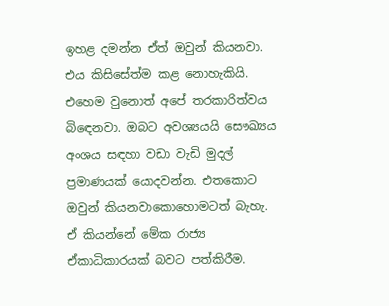ඉහළ දමන්න ඒත් ඔවුන් කියනවා. එය කිසිසේත්ම කළ නොහැකියි. එහෙම වුනොත් අපේ තරකාරිත්වය බිඳෙනවා. ඔබට අවශ්‍යයයි සෞඛ්‍යය අංශය සඳහා වඩා වැඩි මුදල් ප්‍රමාණයක් යොදවන්න. එතකොට ඔවුන් කියනවාකොහොමටත් බැහැ. ඒ කියන්නේ මේක රාජ්‍ය ඒකාධිකාරයක් බවට පත්කිරීම.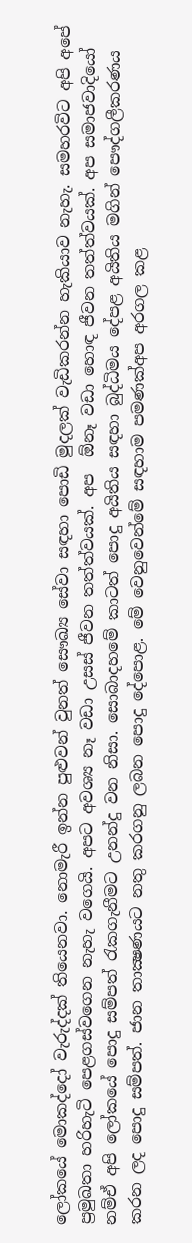ලෝකයේ මොකද්දෝ වැරුද්දක් තියෙනවා. නොමැරී ඉන්න පුළුවන් වුනත් සෞඛ්‍ය සේවා සඳහා පොඩි මුදලක් වැඩිකරන්න හැකියාව නැහැ. සමහරවිට අපි අපේ ප්‍රමුඛතා හරිහැටි පෙළගස්වගෙන නැහැ වගෙයි. අපට අවශ්‍ය නෑ වඩා උසස් ජීවන තත්ත්වයක්. අප  ඕනෑ වඩා හොඳ ජීවන තත්ත්වයක්. අප සමාජවාදියෝ නම්ඒ අපි ලෝකයේ පොදු සම්පත් රැකගැනීමට උනන්දු වන නිසා. සොබාදහමේ කාටත් පොදු අයිතිය සඳහා බුද්ධිමය දේපළ අයිතිය මගින් පෞද්ගලීකරණය කරන ලද පොදු සම්පත්. ජාන තාක්‍ෂණයට නතු කරගනු ලබන පොදු දේපොළ. මේ වෙනුවෙන්මේ සඳහාම පමණක්අප අරගල කළ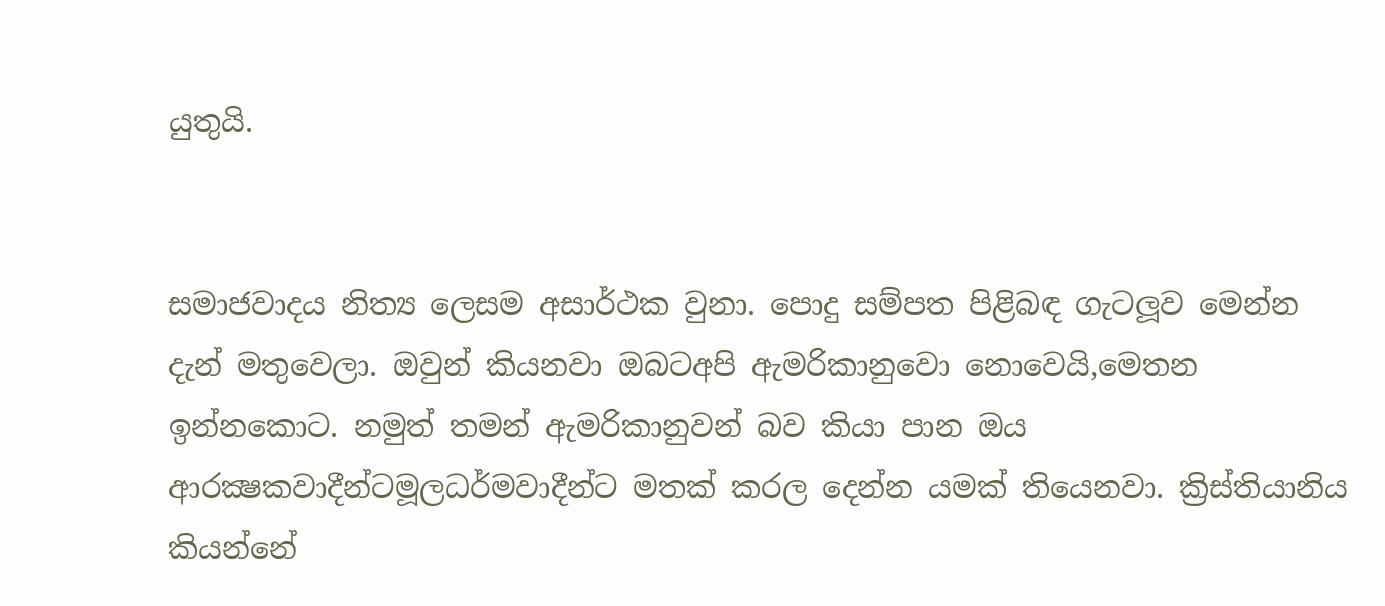යුතුයි.


සමාජවාදය නිත්‍ය ලෙසම අසාර්ථක වුනා. පොදු සම්පත පිළිබඳ ගැටලූව මෙන්න දැන් මතුවෙලා. ඔවුන් කියනවා ඔබටඅපි ඇමරිකානුවො නොවෙයි,මෙතන ඉන්නකොට. නමුත් තමන් ඇමරිකානුවන් බව කියා පාන ඔය ආරක්‍ෂකවාදීන්ටමූලධර්මවාදීන්ට මතක් කරල දෙන්න යමක් තියෙනවා. ක්‍රිස්තියානිය කියන්නේ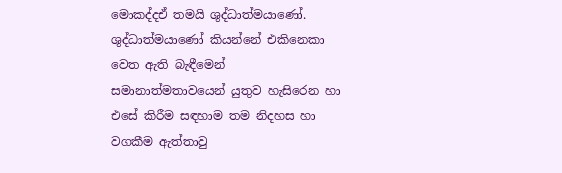මොකද්දඒ තමයි ශුද්ධාත්මයාණෝ. ශුද්ධාත්මයාණෝ කියන්නේ එකිනෙකා වෙත ඇති බැඳීමෙන් සමානාත්මතාවයෙන් යුතුව හැසිරෙන හා එසේ කිරීම සඳහාම තම නිදහස හා වගකීම ඇත්තාවු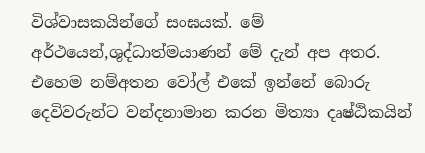විශ්වාසකයින්ගේ සංඝයක්. මේ අර්ථයෙන්,ශුද්ධාත්මයාණන් මේ දැන් අප අතර. එහෙම නම්අතන වෝල් එකේ ඉන්නේ බොරු දෙවිවරුන්ට වන්දනාමාන කරන මිත්‍යා දෘෂ්ඨිකයින්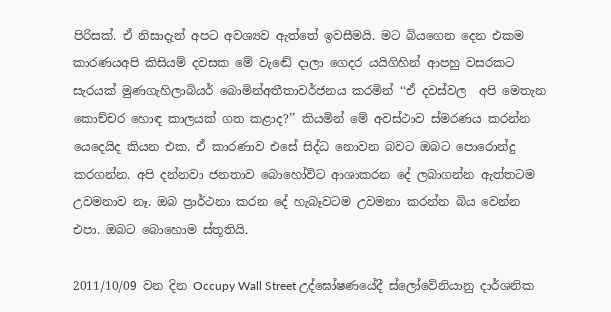පිරිසක්. ඒ නිසාදැන් අපට අවශ්‍යව ඇත්තේ ඉවසීමයි. මට බියගෙන දෙන එකම කාරණයඅපි කිසියම් දවසක මේ වැඬේ දාලා ගෙදර යයිගිහින් ආපහු වසරකට සැරයක් මුණගැහිලාබියර් බොමින්අතීතාවර්ජනය කරමින් ‘‘ඒ දවස්වල  අපි මෙතැන කොච්චර හොඳ කාලයක් ගත කළාද?’’ කියමින් මේ අවස්ථාව ස්මරණය කරන්න යෙදෙයිද කියන එක. ඒ කාරණාව එසේ සිද්ධ නොවන බවට ඔබට පොරොන්දු කරගන්න. අපි දන්නවා ජනතාව බොහෝවිට ආශාකරන දේ ලබාගන්න ඇත්තටම උවමනාව නෑ. ඔබ ප්‍රාර්ථනා කරන දේ හැබෑවටම උවමනා කරන්න බිය වෙන්න එපා. ඔබට බොහොම ස්තූතියි.

2011/10/09 වන දින Occupy Wall Street උද්ඝෝෂණයේදී ස්ලෝවේනියානු දාර්ශනික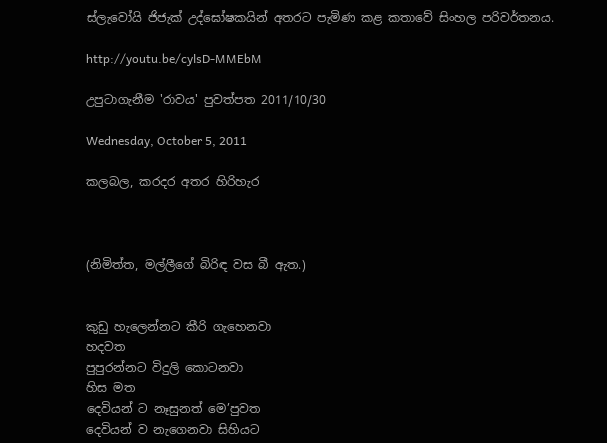ස්ලැවෝයි ජිජැක් උද්ඝෝෂකයින් අතරට පැමිණ කළ කතාවේ සිංහල පරිවර්තනය.

http://youtu.be/cylsD-MMEbM

උපුටාගැනීම 'රාවය' පුවත්පත 2011/10/30

Wednesday, October 5, 2011

කලබල, කරදර අතර හිරිහැර



(නිමිත්ත, මල්ලීගේ බිරිඳ වස බී ඇත.)


කුඩු හැලෙන්නට කීරි ගැහෙනවා
හදවත
පුපුරන්නට විදුලි කොටනවා
හිස මත
දෙවියන් ට නෑසුනත් මෙ’පුවත
දෙවියන් ව නැගෙනවා සිහියට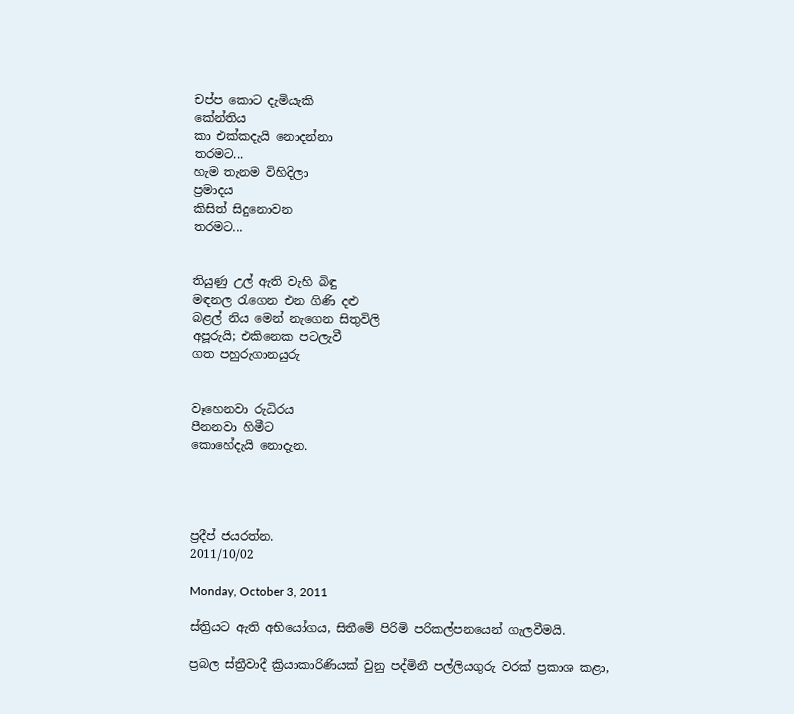චප්ප කොට දැමියැකි
කේන්තිය
කා එක්කදැයි නොදන්නා
තරමට...
හැම තැනම විහිදිලා
ප්‍රමාදය
කිසිත් සිදුනොවන
තරමට...


තියුණු උල් ඇති වැහි බිඳු
මඳනල රැගෙන එන ගිණි දළු
බළල් නිය මෙන් නැගෙන සිතුවිලි
අපූරුයි; එකිනෙක පටලැවී
ගත පහුරුගානයුරු


වෑහෙනවා රුධිරය
පීනනවා හිමීට
කොහේදැයි නොදැන.




ප්‍රදීප් ජයරත්න.
2011/10/02

Monday, October 3, 2011

ස්ත්‍රියට ඇති අභියෝගය, සිතීමේ පිරිමි පරිකල්පනයෙන් ගැලවීමයි.

ප්‍රබල ස්ත්‍රීවාදී ක්‍රියාකාරිණියක් වුනු පද්මිනී පල්ලියගුරු වරක් ප්‍රකාශ කළා,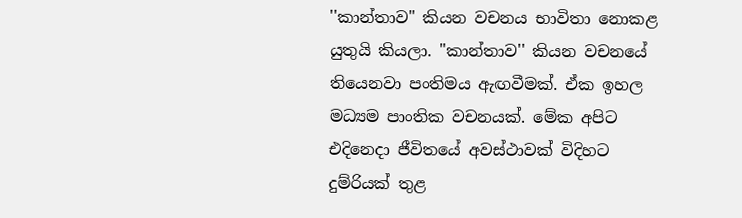''කාන්තාව" කියන වචනය භාවිතා නොකළ යුතුයි කියලා. "කාන්තාව'' කියන වචනයේ තියෙනවා පංතිමය ඇඟවීමක්. ඒක ඉහල මධ්‍යම පාංතික වචනයක්. මේක අපිට එදිනෙදා ජීවිතයේ අවස්ථාවක් විදිහට දුම්රියක් තුළ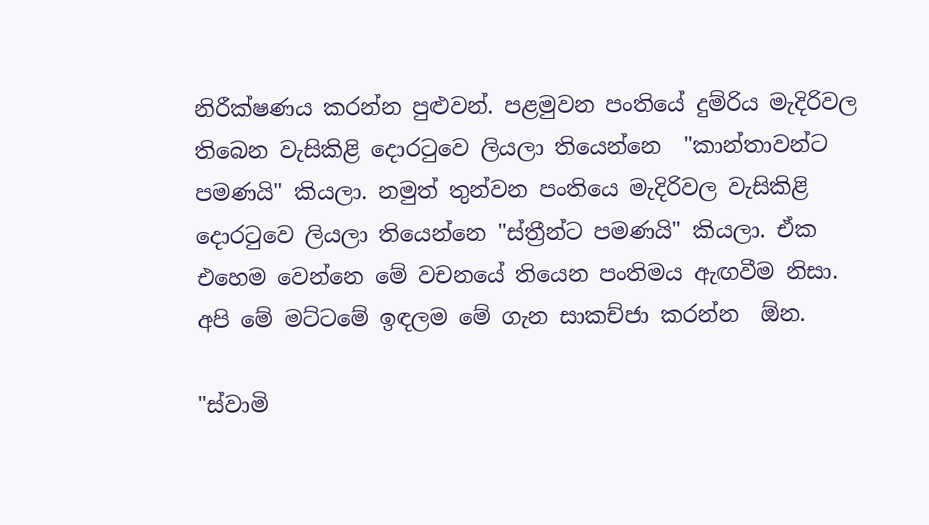නිරීක්ෂණය කරන්න පුළුවන්. පළමුවන පංතියේ දුම්රිය මැදිරිවල තිබෙන වැසිකිළි දොරටුවෙ ලියලා තියෙන්නෙ  "කාන්තාවන්ට පමණයි" කියලා. නමුත් තුන්වන පංතියෙ මැදිරිවල වැසිකිළි දොරටුවෙ ලියලා තියෙන්නෙ "ස්ත්‍රීන්ට පමණයි" කියලා. ඒක එහෙම වෙන්නෙ මේ වචනයේ තියෙන පංතිමය ඇඟවීම නිසා. අපි මේ මට්ටමේ ඉඳලම මේ ගැන සාකච්ජා කරන්න  ඕන.

"ස්වාමි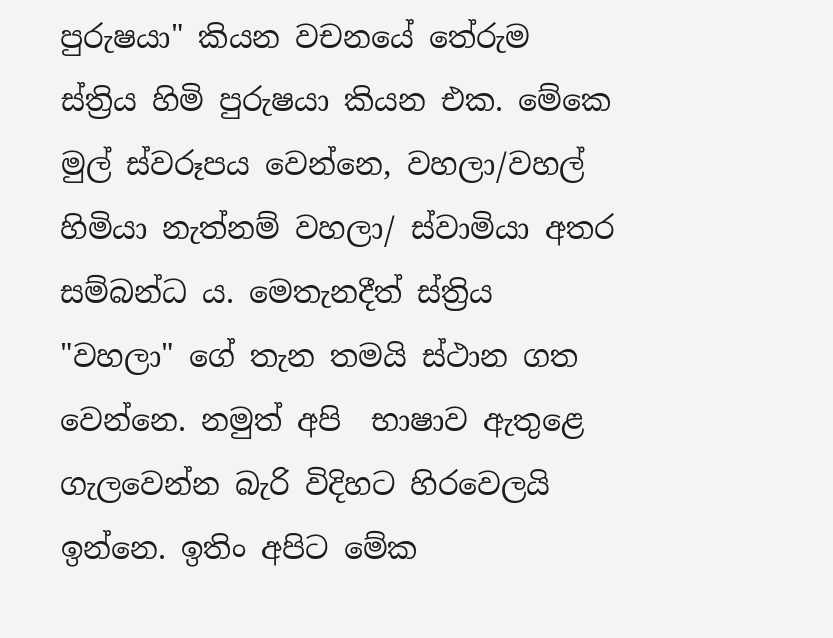පුරුෂයා" කියන වචනයේ තේරුම ස්ත්‍රිය හිමි පුරුෂයා කියන එක. මේකෙ මුල් ස්වරූපය වෙන්නෙ, වහලා/වහල් හිමියා නැත්නම් වහලා/ ස්වාමියා අතර සම්බන්ධ ය. මෙතැනදීත් ස්ත්‍රිය "වහලා" ගේ තැන තමයි ස්ථාන ගත වෙන්නෙ. නමුත් අපි  භාෂාව ඇතුළෙ ගැලවෙන්න බැරි විදිහට හිරවෙලයි ඉන්නෙ. ඉතිං අපිට මේක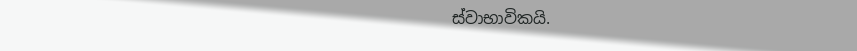ස්වාභාවිකයි.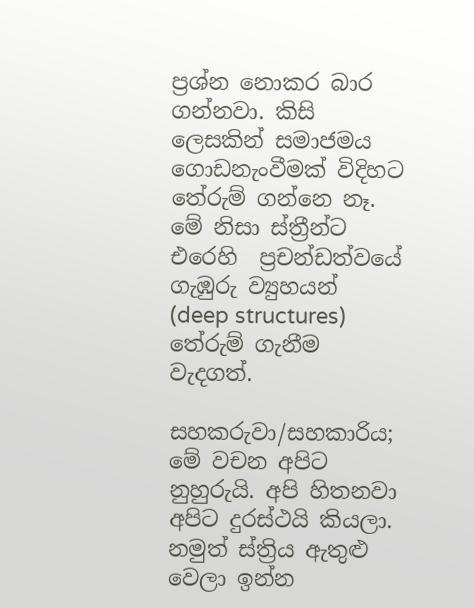ප්‍රශ්න නොකර බාර ගන්නවා. කිසි ලෙසකින් සමාජමය ගොඩනැංවීමක් විදිහට තේරුම් ගන්නෙ නෑ. මේ නිසා ස්ත්‍රීන්ට එරෙහි  ප්‍රචන්ඩත්වයේ ගැඹුරු ව්‍යුහයන් (deep structures)  තේරුම් ගැනීම වැදගත්.

සහකරුවා/සහකාරිය; මේ වචන අපිට නුහුරුයි. අපි හිතනවා අපිට දුරස්ථයි කියලා. නමුත් ස්ත්‍රිය ඇතුළු වෙලා ඉන්න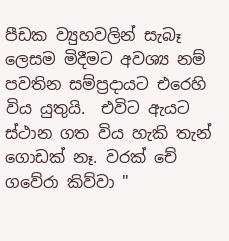පීඩක ව්‍යුහවලින් සැබෑ ලෙසම මිදීමට අවශ්‍ය නම් පවතින සම්ප්‍රදායට එරෙහි විය යුතුයි.  එවිට ඇයට ස්ථාන ගත විය හැකි තැන් ගොඩක් නෑ. වරක් චේ ගවේරා කිව්වා "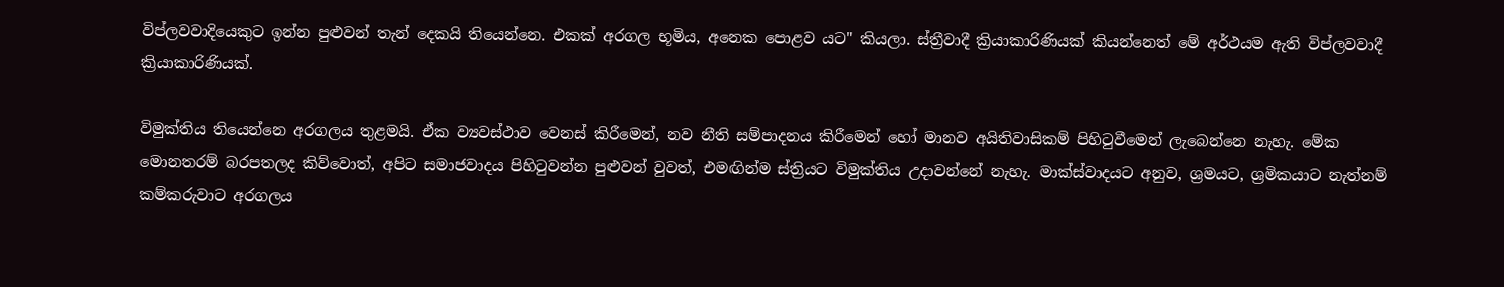විප්ලවවාදියෙකුට ඉන්න පුළුවන් තැන් දෙකයි තියෙන්නෙ. එකක් අරගල භූමිය, අනෙක පොළව යට" කියලා. ස්ත්‍රීවාදී ක්‍රියාකාරිණියක් කියන්නෙත් මේ අර්ථයම ඇති විප්ලවවාදී ක්‍රියාකාරිණියක්.

විමුක්තිය තියෙන්නෙ අරගලය තුළමයි. ඒක ව්‍යවස්ථාව වෙනස් කිරීමෙන්, නව නීති සම්පාදනය කිරීමෙන් හෝ මානව අයිතිවාසිකම් පිහිටුවීමෙන් ලැබෙන්නෙ නැහැ. මේක මොනතරම් බරපතලද කිව්වොත්, අපිට සමාජවාදය පිහිටුවන්න පුළුවන් වුවත්, එමඟින්ම ස්ත්‍රියට විමුක්තිය උදාවන්නේ නැහැ. මාක්ස්වාදයට අනුව, ශ්‍රමයට, ශ්‍රමිකයාට නැත්නම් කම්කරුවාට අරගලය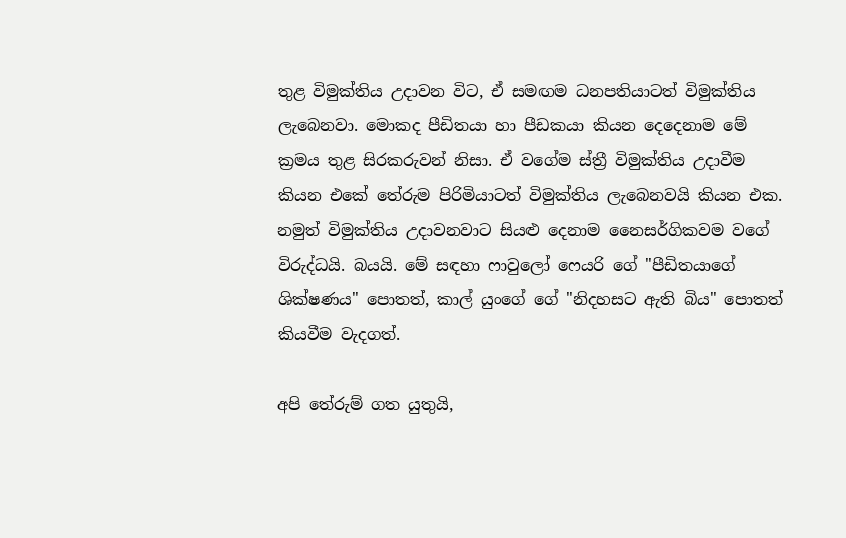තුළ විමුක්තිය උදාවන විට, ඒ සමඟම ධනපතියාටත් විමුක්තිය ලැබෙනවා. මොකද පීඩිතයා හා පීඩකයා කියන දෙදෙනාම මේ ක්‍රමය තුළ සිරකරුවන් නිසා. ඒ වගේම ස්ත්‍රී විමුක්තිය උදාවීම කියන එකේ තේරුම පිරිමියාටත් විමුක්තිය ලැබෙනවයි කියන එක. නමුත් විමුක්තිය උදාවනවාට සියළු දෙනාම නෛසර්ගිකවම වගේ විරුද්ධයි. බයයි. මේ සඳහා ෆාවුලෝ ෆෙයරි ගේ "පීඩිතයාගේ ශික්ෂණය" පොතත්, කාල් යුංගේ ගේ "නිදහසට ඇති බිය" පොතත් කියවීම වැදගත්.

අපි තේරුම් ගත යුතුයි,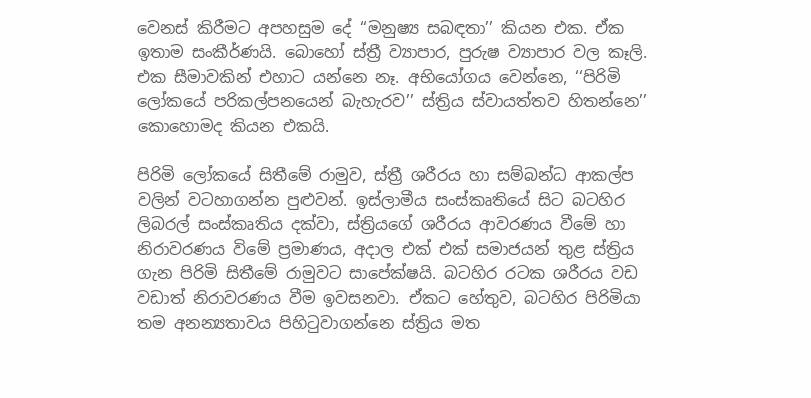වෙනස් කිරීමට අපහසුම දේ ‘‘මනුෂ්‍ය සබඳතා’’ කියන එක. ඒක ඉතාම සංකීර්ණයි. බොහෝ ස්ත්‍රී ව්‍යාපාර, පුරුෂ ව්‍යාපාර වල කෑලි. එක සීමාවකින් එහාට යන්නෙ නෑ. අභියෝගය වෙන්නෙ, ‘‘පිරිමි ලෝකයේ පරිකල්පනයෙන් බැහැරව’’ ස්ත්‍රිය ස්වායත්තව හිතන්නෙ’’ කොහොමද කියන එකයි.

පිරිමි ලෝකයේ සිතීමේ රාමුව, ස්ත්‍රී ශරීරය හා සම්බන්ධ ආකල්ප වලින් වටහාගන්න පුළුවන්. ඉස්ලාමීය සංස්කෘතියේ සිට බටහිර ලිබරල් සංස්කෘතිය දක්වා, ස්ත්‍රියගේ ශරීරය ආවරණය වීමේ හා නිරාවරණය විමේ ප්‍රමාණය, අදාල එක් එක් සමාජයන් තුළ ස්ත්‍රිය ගැන පිරිමි සිතීමේ රාමුවට සාපේක්ෂයි. බටහිර රටක ශරීරය වඩ වඩාත් නිරාවරණය වීම ඉවසනවා. ඒකට හේතුව, බටහිර පිරිමියා තම අනන්‍යතාවය පිහිටුවාගන්නෙ ස්ත්‍රිය මත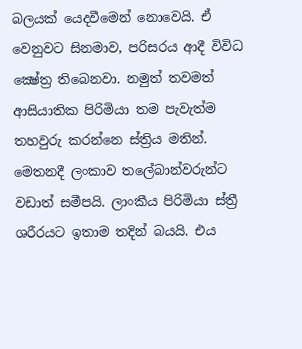බලයක් යෙදවීමෙන් නොවෙයි. ඒ වෙනුවට සිනමාව, පරිසරය ආදී විවිධ ක්‍ෂේත්‍ර තිබෙනවා. නමුත් තවමත් ආසියාතික පිරිමියා තම පැවැත්ම තහවුරු කරන්නෙ ස්ත්‍රිය මතින්. මෙතනදී ලංකාව තලේබාන්වරුන්ට වඩාත් සමීපයි. ලාංකීය පිරිමියා ස්ත්‍රී ශරීරයට ඉතාම තදින් බයයි. එය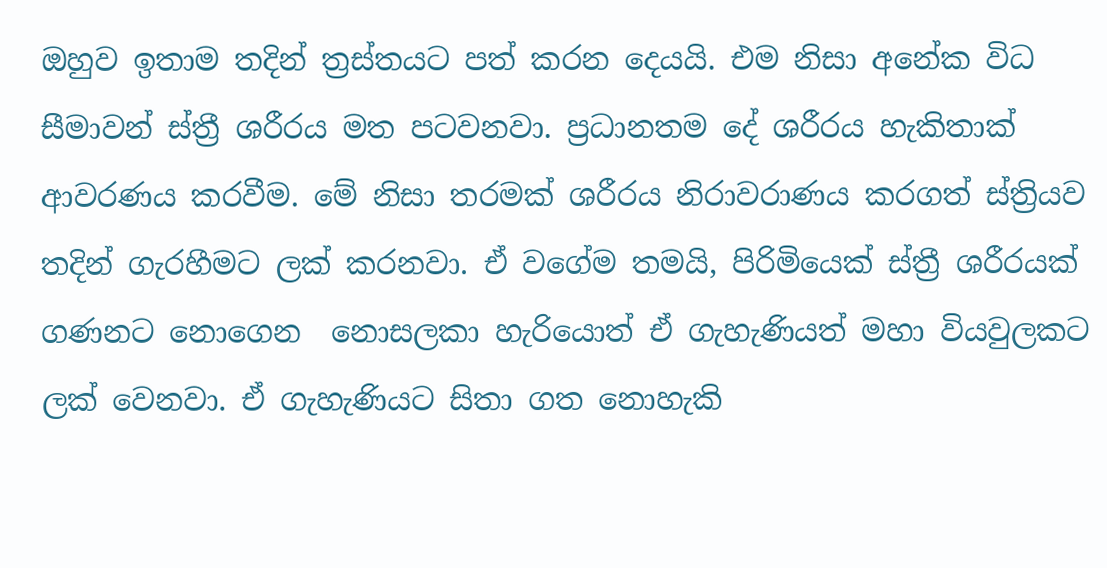ඔහුව ඉතාම තදින් ත්‍රස්තයට පත් කරන දෙයයි. එම නිසා අනේක විධ සීමාවන් ස්ත්‍රී ශරීරය මත පටවනවා. ප්‍රධානතම දේ ශරීරය හැකිතාක් ආවරණය කරවීම. මේ නිසා තරමක් ශරීරය නිරාවරාණය කරගත් ස්ත්‍රියව තදින් ගැරහීමට ලක් කරනවා. ඒ වගේම තමයි, පිරිමියෙක් ස්ත්‍රී ශරීරයක් ගණනට නොගෙන  නොසලකා හැරියොත් ඒ ගැහැණියත් මහා වියවුලකට ලක් වෙනවා. ඒ ගැහැණියට සිතා ගත නොහැකි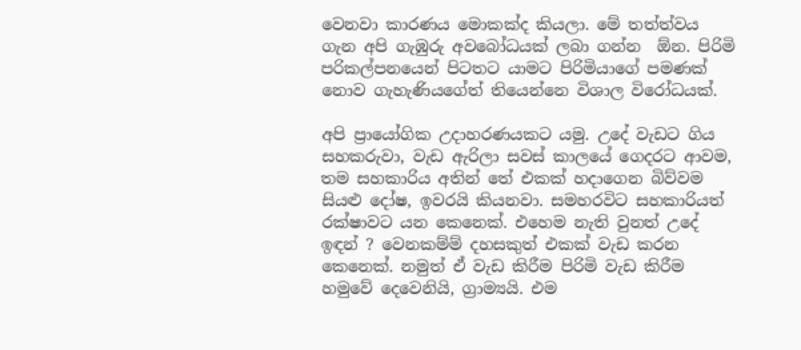වෙනවා කාරණය මොකක්ද කියලා. මේ තත්ත්වය ගැන අපි ගැඹුරු අවබෝධයක් ලබා ගන්න  ඕන. පිරිමි පරිකල්පනයෙන් පිටතට යාමට පිරිමියාගේ පමණක් නොව ගැහැණියගේත් තියෙන්නෙ විශාල විරෝධයක්.

අපි ප්‍රායෝගික උදාහරණයකට යමු. උදේ වැඩට ගිය සහකරුවා, වැඩ ඇරිලා සවස් කාලයේ ගෙදරට ආවම, තම සහකාරිය අතින් තේ එකක් හදාගෙන බිව්වම සියළු දෝෂ, ඉවරයි කියනවා. සමහරවිට සහකාරියත් රක්ෂාවට යන කෙනෙක්. එහෙම නැති වුනත් උදේ ඉඳන් ? වෙනකම්ම් දහසකුත් එකක් වැඩ කරන කෙනෙක්. නමුත් ඒ වැඩ කිරීම පිරිමි වැඩ කිරීම හමුවේ දෙවෙනියි, ග්‍රාම්‍යයි. එම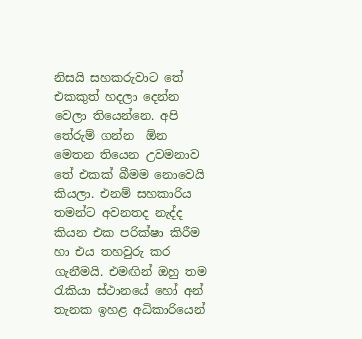නිසයි සහකරුවාට තේ එකකුත් හදලා දෙන්න වෙලා තියෙන්නෙ. අපි තේරුම් ගන්න  ඕන මෙතන තියෙන උවමනාව තේ එකක් බීමම නොවෙයි කියලා. එනම් සහකාරිය තමන්ට අවනතද නැද්ද කියන එක පරික්ෂා කිරීම හා එය තහවුරු කර ගැනීමයි. එමඟින් ඔහු තම රැකියා ස්ථානයේ හෝ අන් තැනක ඉහළ අධිකාරියෙන්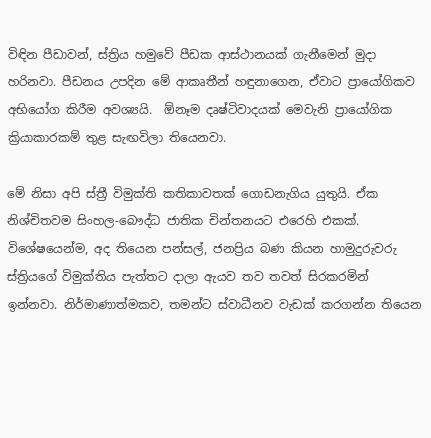විඳින පීඩාවන්, ස්ත්‍රිය හමුවේ පීඩක ආස්ථානයක් ගැනීමෙන් මුදා හරිනවා. පීඩනය උපදින මේ ආකෘතීන් හඳුනාගෙන, ඒවාට ප්‍රායෝගිකව අභියෝග කිරීම අවශ්‍යයි.  ඕනෑම දෘෂ්ටිවාදයක් මෙවැනි ප්‍රායෝගික ක්‍රියාකාරකම් තුළ සැඟවිලා තියෙනවා.

මේ නිසා අපි ස්ත්‍රී විමුක්ති කතිකාවතක් ගොඩනැගිය යුතුයි. ඒක නිශ්චිතවම සිංහල-බෞද්ධ ජාතික චින්තනයට එරෙහි එකක්. විශේෂයෙන්ම, අද තියෙන පන්සල්, ජනප්‍රිය බණ කියන හාමුදුරුවරු ස්ත්‍රියගේ විමුක්තිය පැත්තට දාලා ඇයව තව තවත් සිරකරමින් ඉන්නවා. නිර්මාණාත්මකව, තමන්ට ස්වාධීනව වැඩක් කරගන්න තියෙන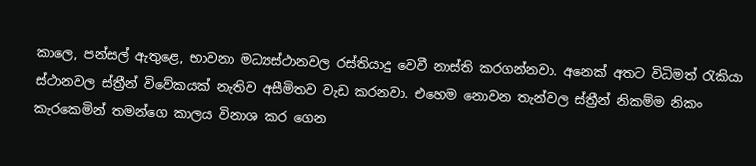කාලෙ, පන්සල් ඇතුළෙ, භාවනා මධ්‍යස්ථානවල රස්තියාදු වෙවී නාස්ති කරගන්නවා. අනෙක් අතට විධිමත් රැකියා ස්ථානවල ස්ත්‍රීන් විවේකයක් නැතිව අසීමිතව වැඩ කරනවා. එහෙම නොවන තැන්වල ස්ත්‍රීන් නිකම්ම නිකං කැරකෙමින් තමන්ගෙ කාලය විනාශ කර ගෙන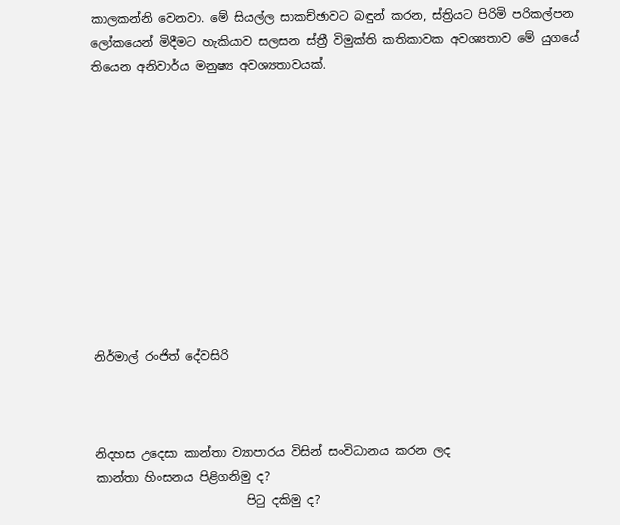කාලකන්නි වෙනවා. මේ සියල්ල සාකච්ඡාවට බඳුන් කරන, ස්ත්‍රියට පිරිමි පරිකල්පන ලෝකයෙන් මිදීමට හැකියාව සලසන ස්ත්‍රී විමුක්ති කතිකාවක අවශ්‍යතාව මේ යුගයේ තියෙන අනිවාර්ය මනුෂ්‍ය අවශ්‍යතාවයක්.











නිර්මාල් රංජිත් දේවසිරි



නිදහස උදෙසා කාන්තා ව්‍යාපාරය විසින් සංවිධානය කරන ලද
කාන්තා හිංසනය පිළිගනිමු ද?
                         පිටු දකිමු ද?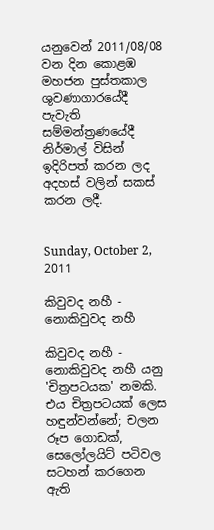යනුවෙන් 2011/08/08 වන දින කොළඹ මහජන පුස්තකාල ශුවණාගාරයේදී පැවැති සම්මන්ත්‍රණයේදී නිර්මාල් විසින්  ඉදිරිපත් කරන ලද අදහස් වලින් සකස් කරන ලදී.


Sunday, October 2, 2011

කිවුවද නහී - නොකිවුවද නහී

කිවුවද නහී - නොකිවුවද නහී යනු 'චිත්‍රපටයක' නමකි. එය චිත්‍රපටයක් ලෙස හඳුන්වන්නේ; චලන රූප ගොඩක්, සෙලෝලයිට් පටිවල සටහන් කරගෙන ඇති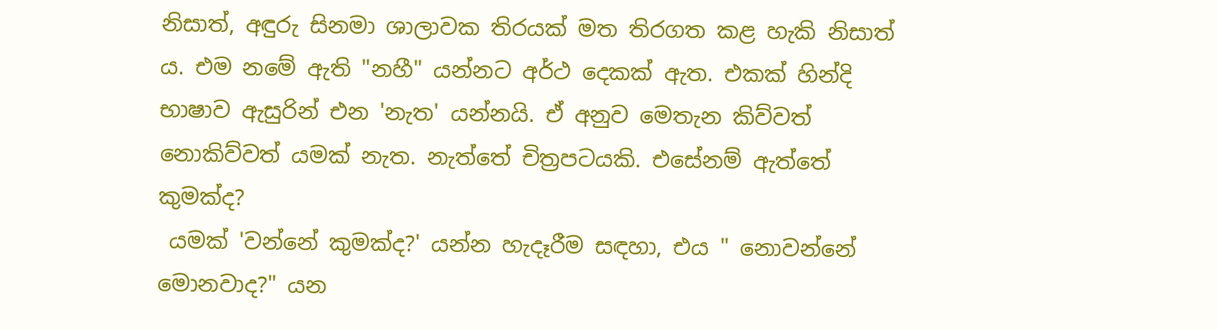නිසාත්, අඳුරු සිනමා ශාලාවක තිරයක් මත තිරගත කළ හැකි නිසාත් ය. එම නමේ ඇති "නහී" යන්නට අර්ථ දෙකක් ඇත. එකක් හින්දි භාෂාව ඇසුරින් එන 'නැත' යන්නයි. ඒ අනුව මෙතැන කිව්වත් නොකිව්වත් යමක් නැත. නැත්තේ චිත්‍රපටයකි. එසේනම් ඇත්තේ කුමක්ද?
 යමක් 'වන්නේ කුමක්ද?' යන්න හැදෑරීම සඳහා, එය " නොවන්නේ මොනවාද?" යන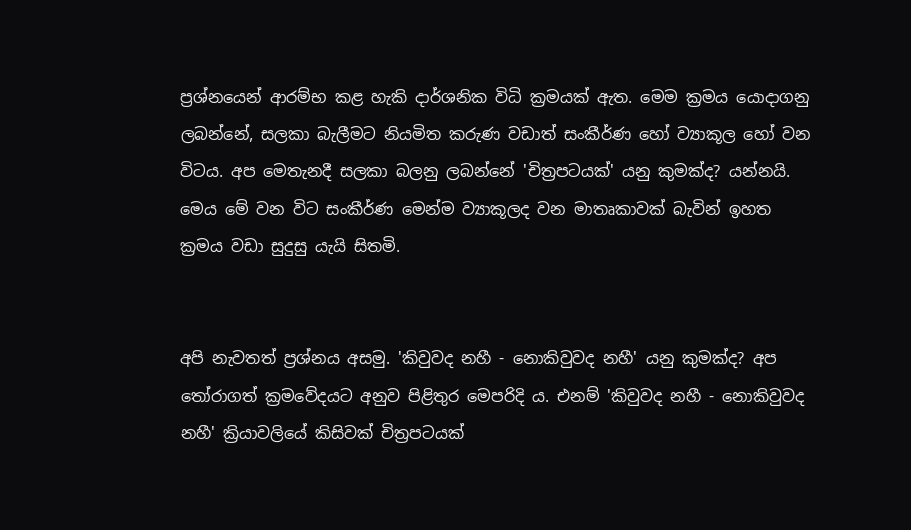ප්‍රශ්නයෙන් ආරම්භ කළ හැකි දාර්ශනික විධි ක්‍රමයක් ඇත. මෙම ක්‍රමය යොදාගනු ලබන්නේ, සලකා බැලීමට නියමිත කරුණ වඩාත් සංකීර්ණ හෝ ව්‍යාකූල හෝ වන විටය. අප මෙතැනදී සලකා බලනු ලබන්නේ 'චිත්‍රපටයක්' යනු කුමක්ද? යන්නයි. මෙය මේ වන විට සංකීර්ණ මෙන්ම ව්‍යාකූලද වන මාතෘකාවක් බැවින් ඉහත ක්‍රමය වඩා සුදුසු යැයි සිතමි.


අපි නැවතත් ප්‍රශ්නය අසමු. 'කිවුවද නහී - නොකිවුවද නහී' යනු කුමක්ද? අප තෝරාගත් ක්‍රමවේදයට අනුව පිළිතුර මෙපරිදි ය. එනම් 'කිවුවද නහී - නොකිවුවද නහී' ක්‍රියාවලියේ කිසිවක් චිත්‍රපටයක්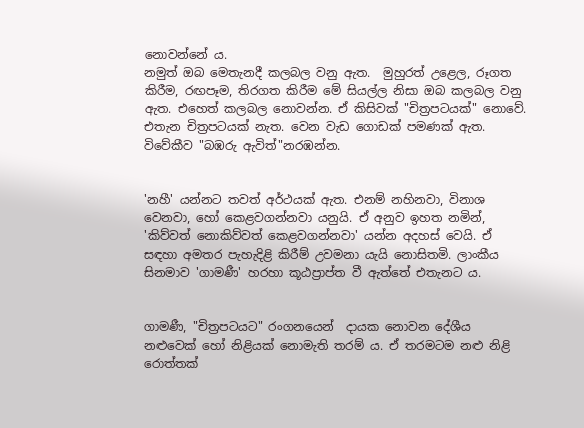නොවන්නේ ය.
නමුත් ඔබ මෙතැනදී කලබල වනු ඇත.  මුහුරත් උළෙල, රූගත කිරීම, රඟපෑම, තිරගත කිරීම මේ සියල්ල නිසා ඔබ කලබල වනු ඇත. එහෙත් කලබල නොවන්න. ඒ කිසිවක් "චිත්‍රපටයක්" නොවේ. එතැන චිත්‍රපටයක් නැත. වෙන වැඩ ගොඩක් පමණක් ඇත.  විවේකීව "බඹරු ඇවිත්"නරඹන්න.


'නහී' යන්නට තවත් අර්ථයක් ඇත. එනම් නහිනවා, විනාශ වෙනවා, හෝ කෙළවගන්නවා යනුයි. ඒ අනුව ඉහත නමින්, 'කිව්වත් නොකිව්වත් කෙළවගන්නවා' යන්න අදහස් වෙයි. ඒ සඳහා අමතර පැහැදිළි කිරීම් උවමනා යැයි නොසිතමි. ලාංකීය සිනමාව 'ගාමණී' හරහා කූඨප්‍රාප්ත වී ඇත්තේ එතැනට ය.


ගාමණී, "චිත්‍රපටයට" රංගනයෙන්  දායක නොවන දේශීය නළුවෙක් හෝ නිළියක් නොමැති තරම් ය. ඒ තරමටම නළු නිළි රොත්තක්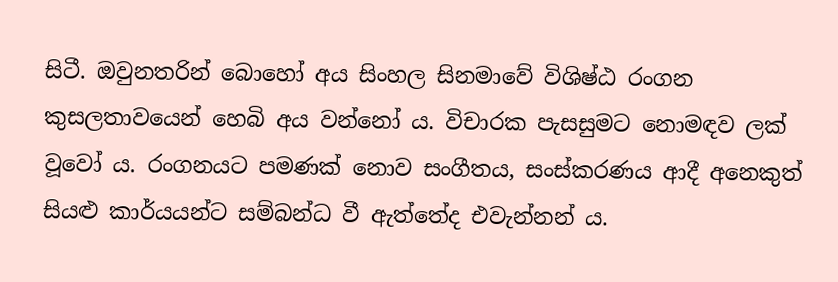සිටී. ඔවුනතරින් බොහෝ අය සිංහල සිනමාවේ විශිෂ්ඨ රංගන කුසලතාවයෙන් හෙබි අය වන්නෝ ය. විචාරක පැසසුමට නොමඳව ලක් වූවෝ ය. රංගනයට පමණක් නොව සංගීතය, සංස්කරණය ආදී අනෙකුත් සියළු කාර්යයන්ට සම්බන්ධ වී ඇත්තේද එවැන්නන් ය.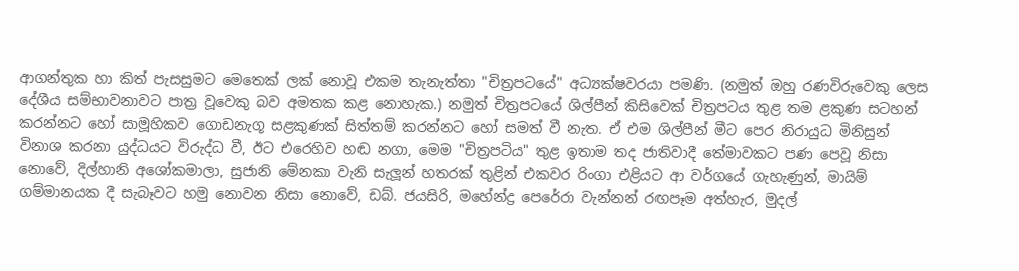ආගන්තුක හා කිත් පැසසුමට මෙතෙක් ලක් නොවූ එකම තැනැත්තා "චිත්‍රපටයේ" අධ්‍යක්ෂවරයා පමණි. (නමුත් ඔහු රණවිරුවෙකු ලෙස දේශීය සම්භාවනාවට පාත්‍ර වූවෙකු බව අමතක කළ නොහැක.) නමුත් චිත්‍රපටයේ ශිල්පීන් කිසිවෙක් චිත්‍රපටය තුළ තම ළකුණ සටහන් කරන්නට හෝ සාමූහිකව ගොඩනැගූ සළකුණක් සිත්තම් කරන්නට හෝ සමත් වී නැත. ඒ එම ශිල්පීන් මීට පෙර නිරායුධ මිනිසුන් විනාශ කරනා යුද්ධයට විරුද්ධ වී, ඊට එරෙහිව හඬ නගා, මෙම "චිත්‍රපටිය" තුළ ඉතාම තද ජාතිවාදී තේමාවකට පණ පෙවූ නිසා නොවේ, දිල්හානි අශෝකමාලා, සුජානි මේනකා වැනි සැලූන් හතරක් තුළින් එකවර රිංගා එළියට ආ වර්ගයේ ගැහැණුන්, මායිම් ගම්මානයක දී සැබෑවට හමු නොවන නිසා නොවේ, ඩබ්. ජයසිරි, මහේන්ද්‍ර පෙරේරා වැන්නන් රඟපෑම අත්හැර, මුදල්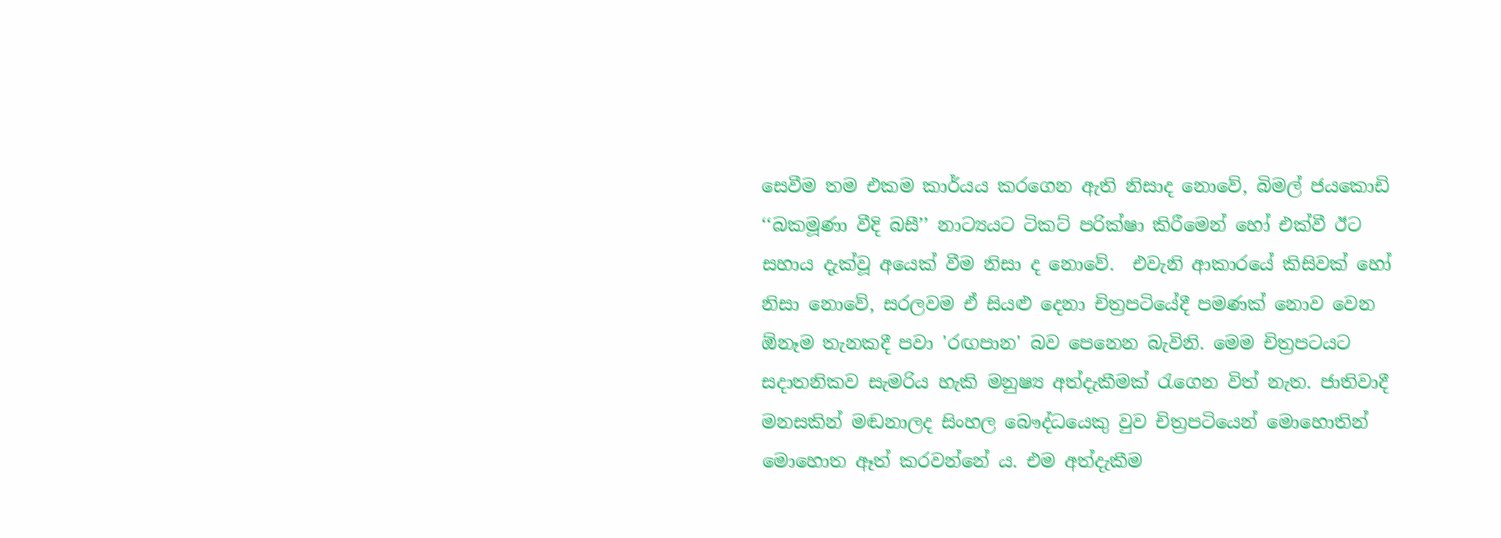සෙවීම තම එකම කාර්යය කරගෙන ඇති නිසාද නොවේ, බිමල් ජයකොඩි ‘‘බකමූණා වීදි බසී’’ නාට්‍යයට ටිකට් පරික්ෂා කිරීමෙන් හෝ එක්වී ඊට සහාය දැක්වූ අයෙක් වීම නිසා ද නොවේ.  එවැනි ආකාරයේ කිසිවක් හෝ නිසා නොවේ, සරලවම ඒ සියළු දෙනා චිත්‍රපටියේදී පමණක් නොව වෙන  ඕනෑම තැනකදී පවා 'රඟපාන' බව පෙනෙන බැවිනි. මෙම චිත්‍රපටයට සදාතනිකව සැමරිය හැකි මනුෂ්‍ය අත්දැකීමක් රැගෙන විත් නැත. ජාතිවාදී මනසකින් මඬනාලද සිංහල බෞද්ධයෙකු වුව චිත්‍රපටියෙන් මොහොතින් මොහොත ඈත් කරවන්නේ ය. එම අත්දැකීම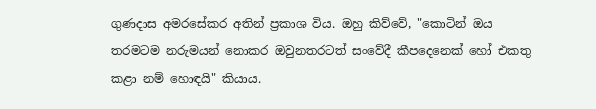ගුණදාස අමරසේකර අතින් ප්‍රකාශ විය. ඔහු කිව්වේ, "කොටින් ඔය තරමටම නරුමයන් නොකර ඔවුනතරටත් සංවේදී කීපදෙනෙක් හෝ එකතු කළා නම් හොඳයි" කියාය.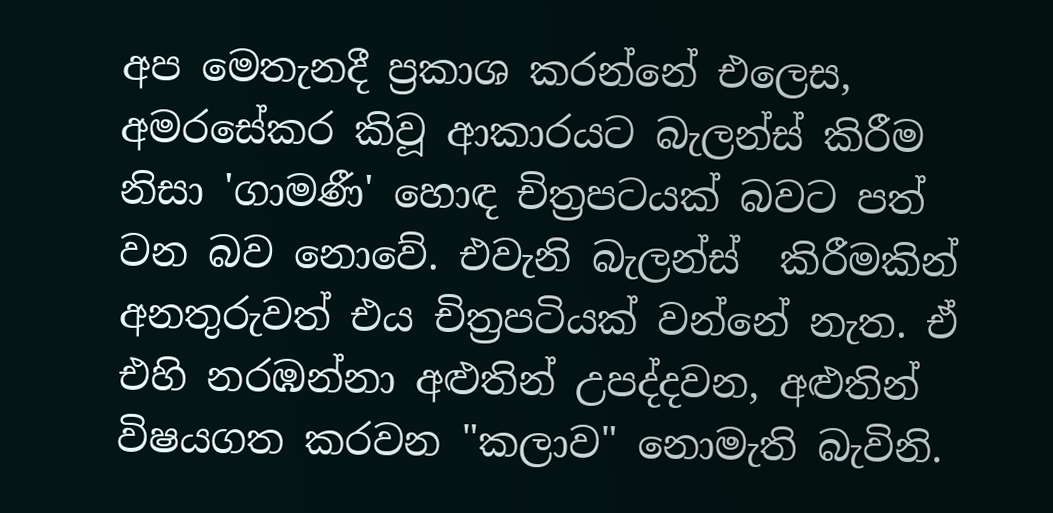අප මෙතැනදී ප්‍රකාශ කරන්නේ එලෙස, අමරසේකර කිවූ ආකාරයට බැලන්ස් කිරීම නිසා 'ගාමණී' හොඳ චිත්‍රපටයක් බවට පත් වන බව නොවේ. එවැනි බැලන්ස්  කිරීමකින් අනතුරුවත් එය චිත්‍රපටියක් වන්නේ නැත. ඒ එහි නරඹන්නා අළුතින් උපද්දවන, අළුතින් විෂයගත කරවන "කලාව" නොමැති බැවිනි.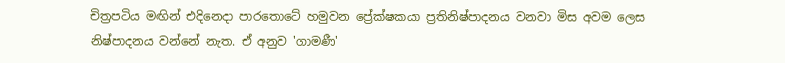චිත්‍රපටිය මඟින් එදිනෙදා පාරතොටේ හමුවන ප්‍රේක්ෂකයා ප්‍රතිනිෂ්පාදනය වනවා මිස අවම ලෙස නිෂ්පාදනය වන්නේ නැත. ඒ අනුව 'ගාමණී'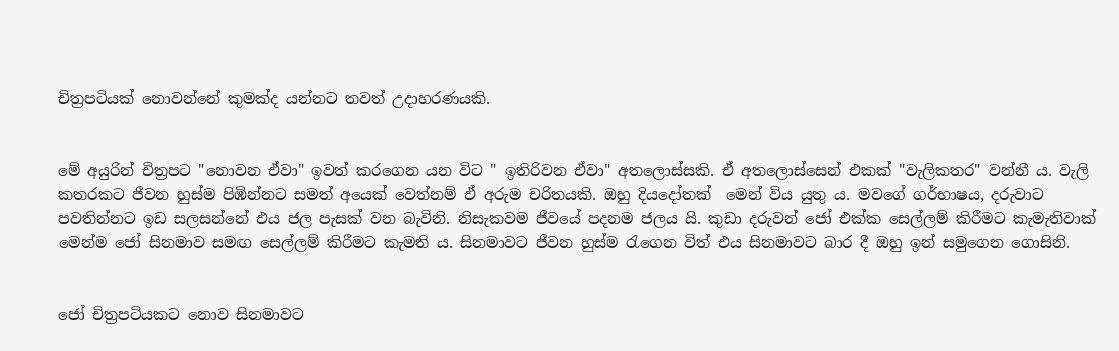චිත්‍රපටියක් නොවන්නේ කුමක්ද යන්නට තවත් උදාහරණයකි.


මේ අයුරින් චිත්‍රපට "නොවන ඒවා" ඉවත් කරගෙන යන විට " ඉතිරිවන ඒවා" අතලොස්සකි. ඒ අතලොස්සෙන් එකක් "වැලිකතර" වන්නී ය. වැලි කතරකට ජීවන හුස්ම පිඹින්නට සමත් අයෙක් වෙත්නම් ඒ අරුම චරිතයකි. ඔහු දියදෝතක්  මෙන් විය යුතු ය. මවගේ ගර්භාෂය, දරුවාට පවතින්නට ඉඩ සලසන්නේ එය ජල පැසක් වන බැවිනි. නිසැකවම ජීවයේ පදනම ජලය යි. කුඩා දරුවන් ජෝ එක්ක සෙල්ලම් කිරීමට කැමැතිවාක් මෙන්ම ජෝ සිනමාව සමඟ සෙල්ලම් කිරීමට කැමති ය. සිනමාවට ජීවන හුස්ම රැගෙන විත් එය සිනමාවට බාර දී ඔහු ඉන් සමුගෙන ගොසිනි.


ජෝ චිත්‍රපටියකට නොව සිනමාවට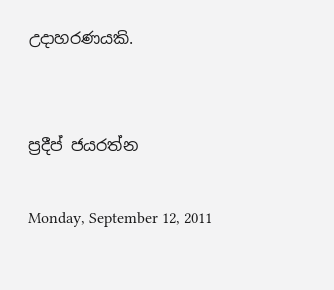උදාහරණයකි.


ප්‍රදීප් ජයරත්න

Monday, September 12, 2011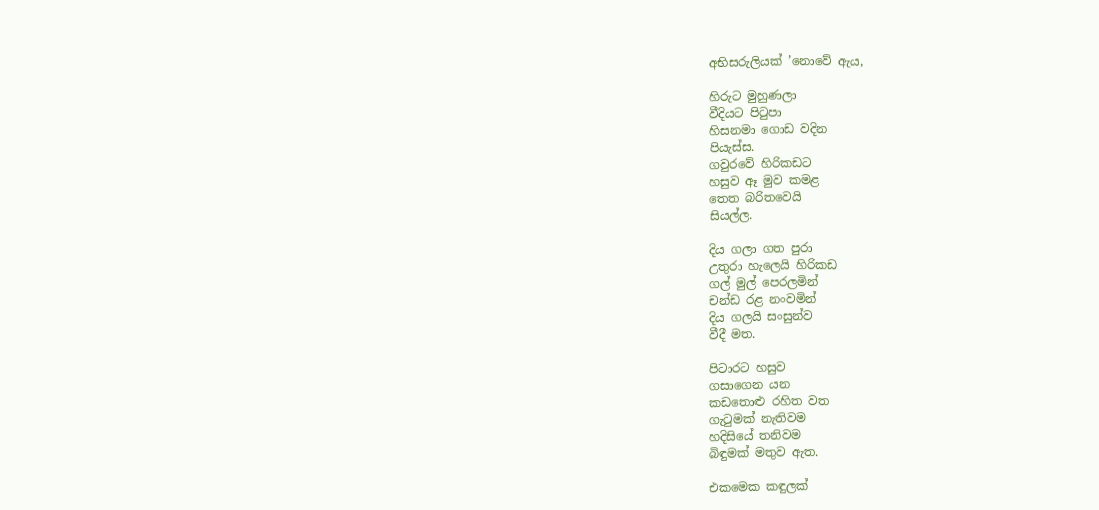අභිසරුලියක් ’නොවේ ඇය,

හිරුට මුහුණලා
වීදියට පිටුපා
හිසනමා ගොඩ වදින
පියැස්ස.
ගවුරවේ හිරිකඩට
හසුව ඈ මුව කමළ
තෙත බරිතවෙයි
සියල්ල.

දිය ගලා ගත පුරා
උතුරා හැලෙයි හිරිකඩ
ගල් මුල් පෙරලමින්
චන්ඩ රළ නංවමින්
දිය ගලයි සංසුන්ව
වීදී මත.

පිටාරට හසුව
ගසාගෙන යන
කඩතොළු රහිත වත
ගැටුමක් නැතිවම
හදිසියේ තනිවම
බිඳුමක් මතුව ඇත.

එකමෙක කඳුලක්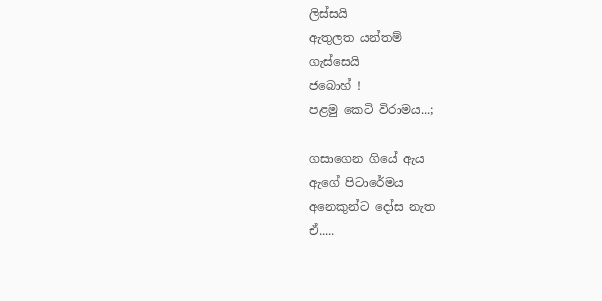ලිස්සයි
ඇතුලත යන්තම්
ගැස්සෙයි
ජබොහ් !
පළමු කෙටි විරාමය...;

ගසාගෙන ගියේ ඇය
ඇගේ පිටාරේමය
අනෙකුන්ට දෝස නැත
ඒ.....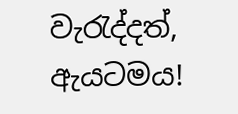වැරැද්දත්,
ඇයටමය!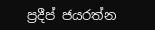ප්‍රදීප් ජයරත්න